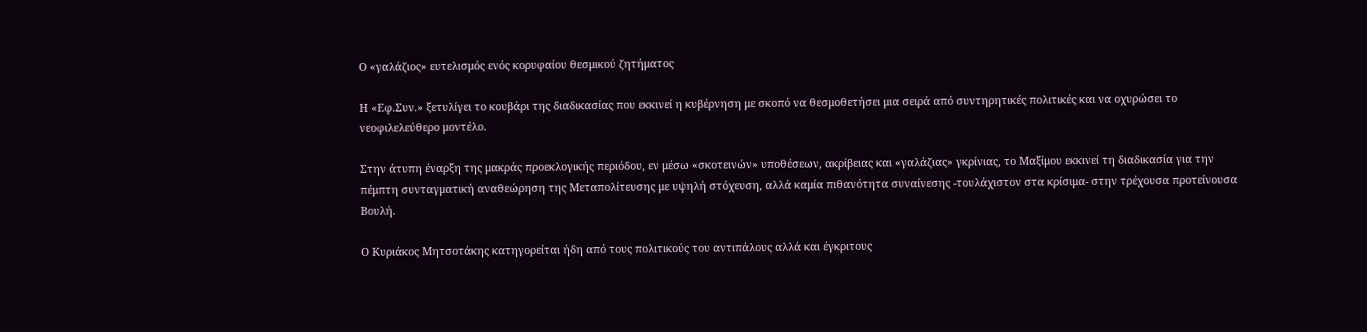Ο «γαλάζιος» ευτελισμός ενός κορυφαίου θεσμικού ζητήματος

Η «Εφ.Συν.» ξετυλίγει το κουβάρι της διαδικασίας που εκκινεί η κυβέρνηση με σκοπό να θεσμοθετήσει μια σειρά από συντηρητικές πολιτικές και να οχυρώσει το νεοφιλελεύθερο μοντέλο.

Στην άτυπη έναρξη της μακράς προεκλογικής περιόδου, εν μέσω «σκοτεινών» υποθέσεων, ακρίβειας και «γαλάζιας» γκρίνιας, το Μαξίμου εκκινεί τη διαδικασία για την πέμπτη συνταγματική αναθεώρηση της Μεταπολίτευσης με υψηλή στόχευση, αλλά καμία πιθανότητα συναίνεσης -τουλάχιστον στα κρίσιμα- στην τρέχουσα προτείνουσα Βουλή.

Ο Κυριάκος Μητσοτάκης κατηγορείται ήδη από τους πολιτικούς του αντιπάλους αλλά και έγκριτους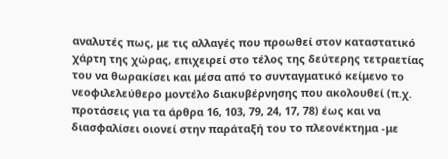αναλυτές πως, με τις αλλαγές που προωθεί στον καταστατικό χάρτη της χώρας, επιχειρεί στο τέλος της δεύτερης τετραετίας του να θωρακίσει και μέσα από το συνταγματικό κείμενο το νεοφιλελεύθερο μοντέλο διακυβέρνησης που ακολουθεί (π.χ. προτάσεις για τα άρθρα 16, 103, 79, 24, 17, 78) έως και να διασφαλίσει οιονεί στην παράταξή του το πλεονέκτημα -με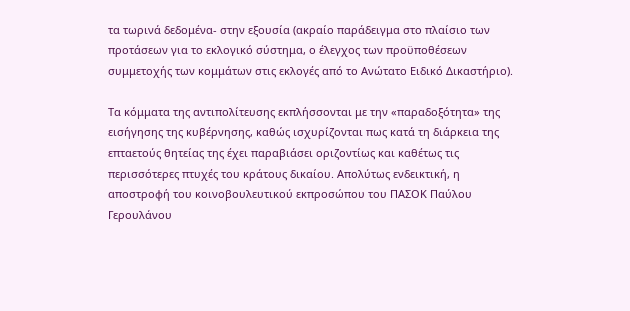τα τωρινά δεδομένα- στην εξουσία (ακραίο παράδειγμα στο πλαίσιο των προτάσεων για το εκλογικό σύστημα, ο έλεγχος των προϋποθέσεων συμμετοχής των κομμάτων στις εκλογές από το Ανώτατο Ειδικό Δικαστήριο).

Τα κόμματα της αντιπολίτευσης εκπλήσσονται με την «παραδοξότητα» της εισήγησης της κυβέρνησης, καθώς ισχυρίζονται πως κατά τη διάρκεια της επταετούς θητείας της έχει παραβιάσει οριζοντίως και καθέτως τις περισσότερες πτυχές του κράτους δικαίου. Απολύτως ενδεικτική, η αποστροφή του κοινοβουλευτικού εκπροσώπου του ΠΑΣΟΚ Παύλου Γερουλάνου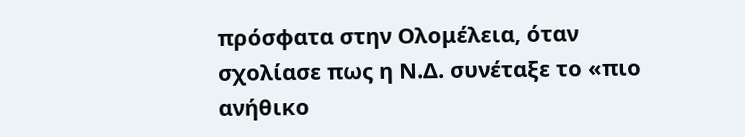πρόσφατα στην Ολομέλεια, όταν σχολίασε πως η Ν.Δ. συνέταξε το «πιο ανήθικο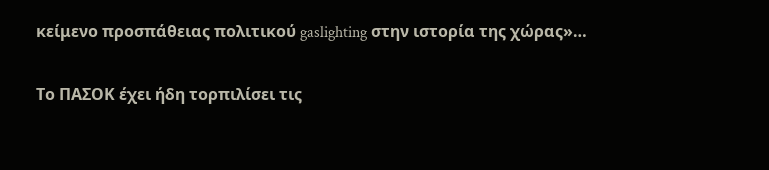κείμενο προσπάθειας πολιτικού gaslighting στην ιστορία της χώρας»…

Το ΠΑΣΟΚ έχει ήδη τορπιλίσει τις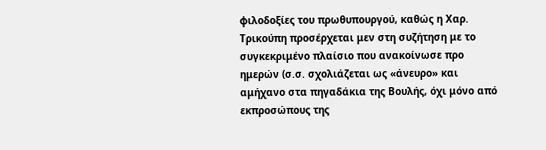φιλοδοξίες του πρωθυπουργού, καθώς η Χαρ. Τρικούπη προσέρχεται μεν στη συζήτηση με το συγκεκριμένο πλαίσιο που ανακοίνωσε προ ημερών (σ.σ. σχολιάζεται ως «άνευρο» και αμήχανο στα πηγαδάκια της Βουλής, όχι μόνο από εκπροσώπους της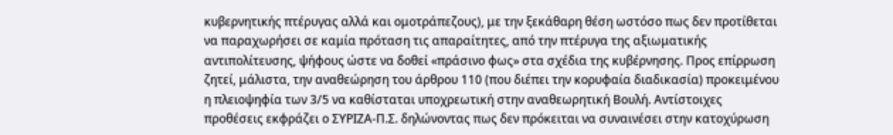κυβερνητικής πτέρυγας αλλά και ομοτράπεζους), με την ξεκάθαρη θέση ωστόσο πως δεν προτίθεται να παραχωρήσει σε καμία πρόταση τις απαραίτητες, από την πτέρυγα της αξιωματικής αντιπολίτευσης, ψήφους ώστε να δοθεί «πράσινο φως» στα σχέδια της κυβέρνησης. Προς επίρρωση ζητεί, μάλιστα, την αναθεώρηση του άρθρου 110 (που διέπει την κορυφαία διαδικασία) προκειμένου η πλειοψηφία των 3/5 να καθίσταται υποχρεωτική στην αναθεωρητική Βουλή. Αντίστοιχες προθέσεις εκφράζει ο ΣΥΡΙΖΑ-Π.Σ. δηλώνοντας πως δεν πρόκειται να συναινέσει στην κατοχύρωση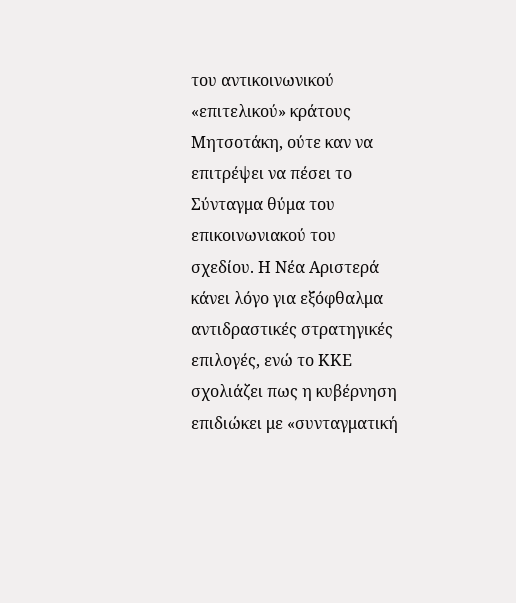του αντικοινωνικού «επιτελικού» κράτους Μητσοτάκη, ούτε καν να επιτρέψει να πέσει το Σύνταγμα θύμα του επικοινωνιακού του σχεδίου. Η Νέα Αριστερά κάνει λόγο για εξόφθαλμα αντιδραστικές στρατηγικές επιλογές, ενώ το ΚΚΕ σχολιάζει πως η κυβέρνηση επιδιώκει με «συνταγματική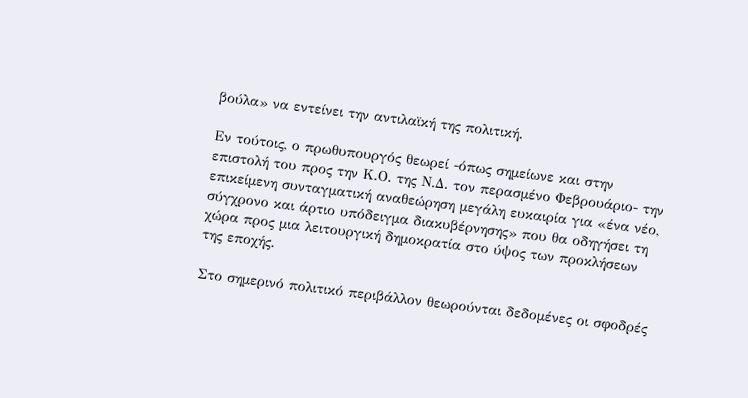βούλα» να εντείνει την αντιλαϊκή της πολιτική.

Εν τούτοις, ο πρωθυπουργός θεωρεί -όπως σημείωνε και στην επιστολή του προς την Κ.Ο. της Ν.Δ. τον περασμένο Φεβρουάριο- την επικείμενη συνταγματική αναθεώρηση μεγάλη ευκαιρία για «ένα νέο, σύγχρονο και άρτιο υπόδειγμα διακυβέρνησης» που θα οδηγήσει τη χώρα προς μια λειτουργική δημοκρατία στο ύψος των προκλήσεων της εποχής.

Στο σημερινό πολιτικό περιβάλλον θεωρούνται δεδομένες οι σφοδρές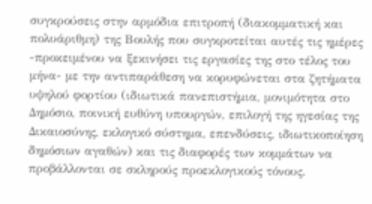συγκρούσεις στην αρμόδια επιτροπή (διακομματική και πολυάριθμη) της Βουλής που συγκροτείται αυτές τις ημέρες -προκειμένου να ξεκινήσει τις εργασίες της στο τέλος του μήνα- με την αντιπαράθεση να κορυφώνεται στα ζητήματα υψηλού φορτίου (ιδιωτικά πανεπιστήμια, μονιμότητα στο Δημόσιο, ποινική ευθύνη υπουργών, επιλογή της ηγεσίας της Δικαιοσύνης, εκλογικό σύστημα, επενδύσεις, ιδιωτικοποίηση δημόσιων αγαθών) και τις διαφορές των κομμάτων να προβάλλονται σε σκληρούς προεκλογικούς τόνους.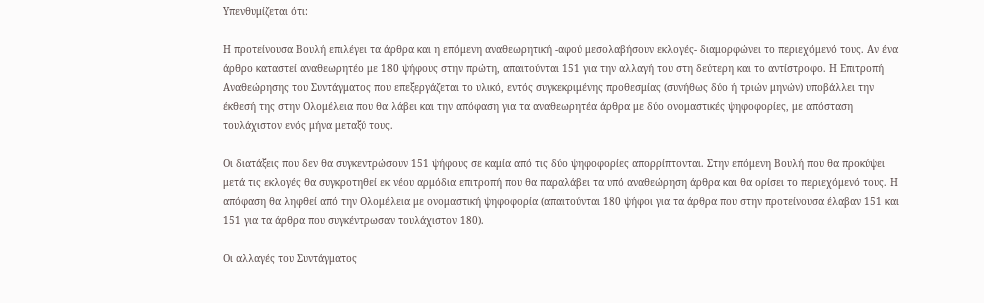Υπενθυμίζεται ότι:

Η προτείνουσα Βουλή επιλέγει τα άρθρα και η επόμενη αναθεωρητική -αφού μεσολαβήσουν εκλογές- διαμορφώνει το περιεχόμενό τους. Αν ένα άρθρο καταστεί αναθεωρητέο με 180 ψήφους στην πρώτη, απαιτούνται 151 για την αλλαγή του στη δεύτερη και το αντίστροφο. Η Επιτροπή Αναθεώρησης του Συντάγματος που επεξεργάζεται το υλικό, εντός συγκεκριμένης προθεσμίας (συνήθως δύο ή τριών μηνών) υποβάλλει την έκθεσή της στην Ολομέλεια που θα λάβει και την απόφαση για τα αναθεωρητέα άρθρα με δύο ονομαστικές ψηφοφορίες, με απόσταση τουλάχιστον ενός μήνα μεταξύ τους.

Οι διατάξεις που δεν θα συγκεντρώσουν 151 ψήφους σε καμία από τις δύο ψηφοφορίες απορρίπτονται. Στην επόμενη Βουλή που θα προκύψει μετά τις εκλογές θα συγκροτηθεί εκ νέου αρμόδια επιτροπή που θα παραλάβει τα υπό αναθεώρηση άρθρα και θα ορίσει το περιεχόμενό τους. Η απόφαση θα ληφθεί από την Ολομέλεια με ονομαστική ψηφοφορία (απαιτούνται 180 ψήφοι για τα άρθρα που στην προτείνουσα έλαβαν 151 και 151 για τα άρθρα που συγκέντρωσαν τουλάχιστον 180).

Οι αλλαγές του Συντάγματος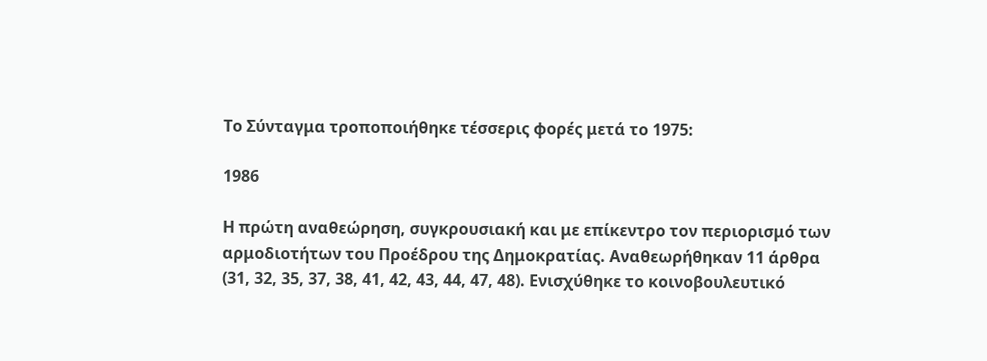Το Σύνταγμα τροποποιήθηκε τέσσερις φορές μετά το 1975:

1986

Η πρώτη αναθεώρηση, συγκρουσιακή και με επίκεντρο τον περιορισμό των αρμοδιοτήτων του Προέδρου της Δημοκρατίας. Αναθεωρήθηκαν 11 άρθρα (31, 32, 35, 37, 38, 41, 42, 43, 44, 47, 48). Ενισχύθηκε το κοινοβουλευτικό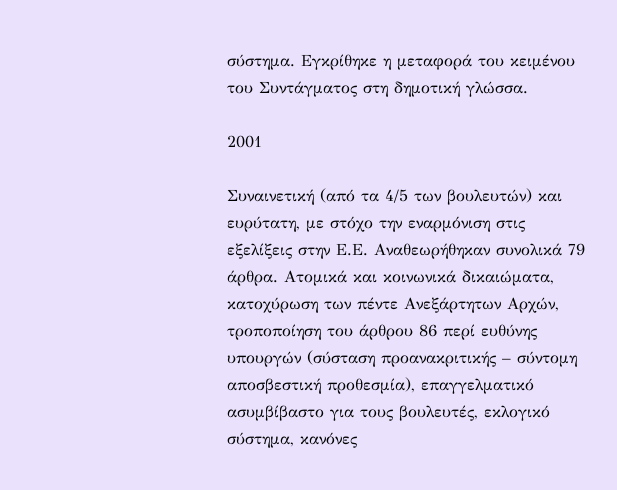σύστημα. Εγκρίθηκε η μεταφορά του κειμένου του Συντάγματος στη δημοτική γλώσσα.

2001

Συναινετική (από τα 4/5 των βουλευτών) και ευρύτατη, με στόχο την εναρμόνιση στις εξελίξεις στην Ε.Ε. Αναθεωρήθηκαν συνολικά 79 άρθρα. Ατομικά και κοινωνικά δικαιώματα, κατοχύρωση των πέντε Ανεξάρτητων Αρχών, τροποποίηση του άρθρου 86 περί ευθύνης υπουργών (σύσταση προανακριτικής – σύντομη αποσβεστική προθεσμία), επαγγελματικό ασυμβίβαστο για τους βουλευτές, εκλογικό σύστημα, κανόνες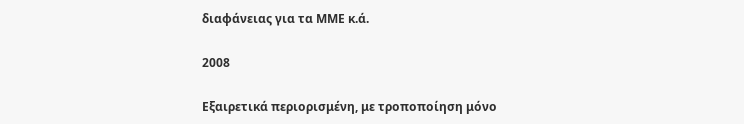διαφάνειας για τα ΜΜΕ κ.ά.

2008

Εξαιρετικά περιορισμένη, με τροποποίηση μόνο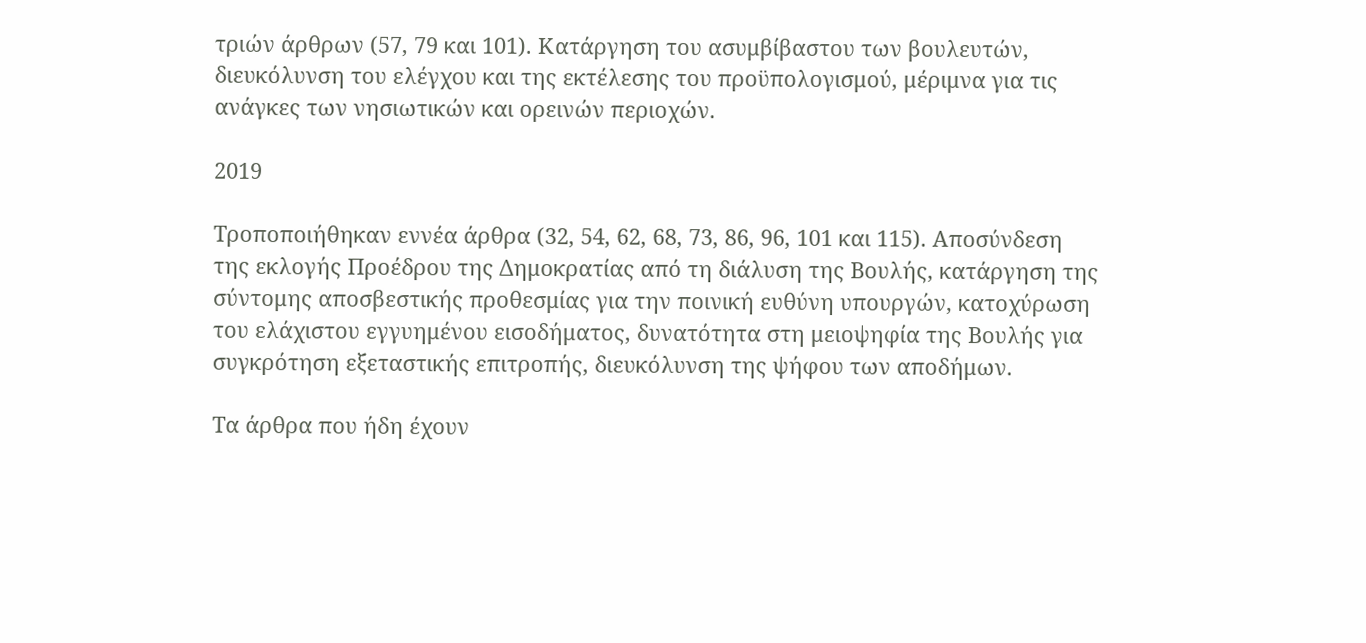τριών άρθρων (57, 79 και 101). Κατάργηση του ασυμβίβαστου των βουλευτών, διευκόλυνση του ελέγχου και της εκτέλεσης του προϋπολογισμού, μέριμνα για τις ανάγκες των νησιωτικών και ορεινών περιοχών.

2019

Τροποποιήθηκαν εννέα άρθρα (32, 54, 62, 68, 73, 86, 96, 101 και 115). Αποσύνδεση της εκλογής Προέδρου της Δημοκρατίας από τη διάλυση της Βουλής, κατάργηση της σύντομης αποσβεστικής προθεσμίας για την ποινική ευθύνη υπουργών, κατοχύρωση του ελάχιστου εγγυημένου εισοδήματος, δυνατότητα στη μειοψηφία της Βουλής για συγκρότηση εξεταστικής επιτροπής, διευκόλυνση της ψήφου των αποδήμων.

Τα άρθρα που ήδη έχουν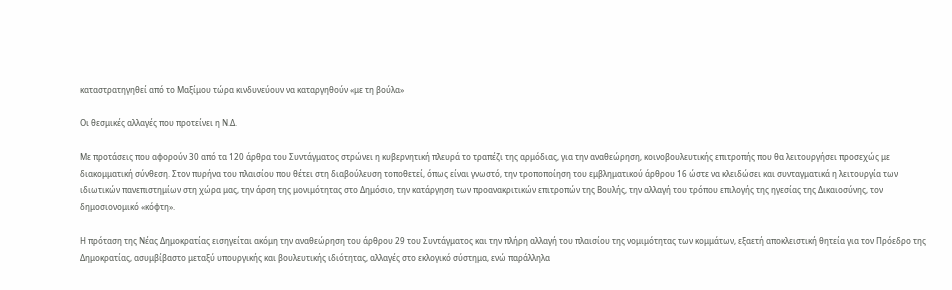καταστρατηγηθεί από το Μαξίμου τώρα κινδυνεύουν να καταργηθούν «με τη βούλα»

Οι θεσμικές αλλαγές που προτείνει η Ν.Δ.

Με προτάσεις που αφορούν 30 από τα 120 άρθρα του Συντάγματος στρώνει η κυβερνητική πλευρά το τραπέζι της αρμόδιας, για την αναθεώρηση, κοινοβουλευτικής επιτροπής που θα λειτουργήσει προσεχώς με διακομματική σύνθεση. Στον πυρήνα του πλαισίου που θέτει στη διαβούλευση τοποθετεί, όπως είναι γνωστό, την τροποποίηση του εμβληματικού άρθρου 16 ώστε να κλειδώσει και συνταγματικά η λειτουργία των ιδιωτικών πανεπιστημίων στη χώρα μας, την άρση της μονιμότητας στο Δημόσιο, την κατάργηση των προανακριτικών επιτροπών της Βουλής, την αλλαγή του τρόπου επιλογής της ηγεσίας της Δικαιοσύνης, τον δημοσιονομικό «κόφτη».

Η πρόταση της Νέας Δημοκρατίας εισηγείται ακόμη την αναθεώρηση του άρθρου 29 του Συντάγματος και την πλήρη αλλαγή του πλαισίου της νομιμότητας των κομμάτων, εξαετή αποκλειστική θητεία για τον Πρόεδρο της Δημοκρατίας, ασυμβίβαστο μεταξύ υπουργικής και βουλευτικής ιδιότητας, αλλαγές στο εκλογικό σύστημα, ενώ παράλληλα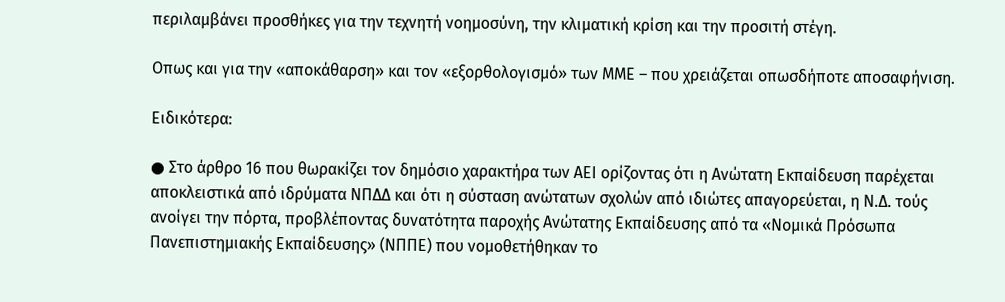περιλαμβάνει προσθήκες για την τεχνητή νοημοσύνη, την κλιματική κρίση και την προσιτή στέγη.

Οπως και για την «αποκάθαρση» και τον «εξορθολογισμό» των ΜΜΕ – που χρειάζεται οπωσδήποτε αποσαφήνιση.

Ειδικότερα:

● Στο άρθρο 16 που θωρακίζει τον δημόσιο χαρακτήρα των ΑΕΙ ορίζοντας ότι η Ανώτατη Εκπαίδευση παρέχεται αποκλειστικά από ιδρύματα ΝΠΔΔ και ότι η σύσταση ανώτατων σχολών από ιδιώτες απαγορεύεται, η Ν.Δ. τούς ανοίγει την πόρτα, προβλέποντας δυνατότητα παροχής Ανώτατης Εκπαίδευσης από τα «Νομικά Πρόσωπα Πανεπιστημιακής Εκπαίδευσης» (ΝΠΠΕ) που νομοθετήθηκαν το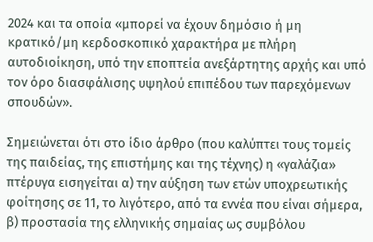2024 και τα οποία «μπορεί να έχουν δημόσιο ή μη κρατικό/μη κερδοσκοπικό χαρακτήρα με πλήρη αυτοδιοίκηση, υπό την εποπτεία ανεξάρτητης αρχής και υπό τον όρο διασφάλισης υψηλού επιπέδου των παρεχόμενων σπουδών».

Σημειώνεται ότι στο ίδιο άρθρο (που καλύπτει τους τομείς της παιδείας, της επιστήμης και της τέχνης) η «γαλάζια» πτέρυγα εισηγείται α) την αύξηση των ετών υποχρεωτικής φοίτησης σε 11, το λιγότερο, από τα εννέα που είναι σήμερα, β) προστασία της ελληνικής σημαίας ως συμβόλου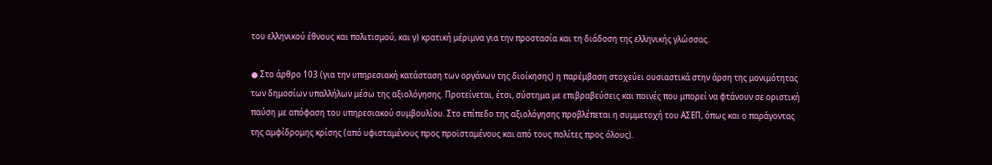του ελληνικού έθνους και πολιτισμού, και γ) κρατική μέριμνα για την προστασία και τη διάδοση της ελληνικής γλώσσας.

● Στο άρθρο 103 (για την υπηρεσιακή κατάσταση των οργάνων της διοίκησης) η παρέμβαση στοχεύει ουσιαστικά στην άρση της μονιμότητας των δημοσίων υπαλλήλων μέσω της αξιολόγησης. Προτείνεται, έτσι, σύστημα με επιβραβεύσεις και ποινές που μπορεί να φτάνουν σε οριστική παύση με απόφαση του υπηρεσιακού συμβουλίου. Στο επίπεδο της αξιολόγησης προβλέπεται η συμμετοχή του ΑΣΕΠ, όπως και ο παράγοντας της αμφίδρομης κρίσης (από υφισταμένους προς προϊσταμένους και από τους πολίτες προς όλους).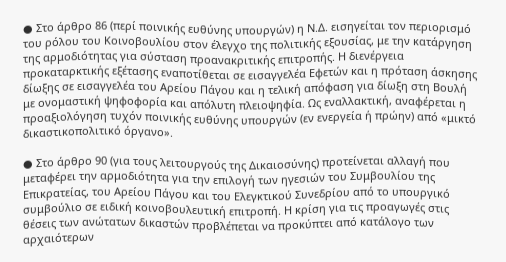● Στο άρθρο 86 (περί ποινικής ευθύνης υπουργών) η Ν.Δ. εισηγείται τον περιορισμό του ρόλου του Κοινοβουλίου στον έλεγχο της πολιτικής εξουσίας, με την κατάργηση της αρμοδιότητας για σύσταση προανακριτικής επιτροπής. Η διενέργεια προκαταρκτικής εξέτασης εναποτίθεται σε εισαγγελέα Εφετών και η πρόταση άσκησης δίωξης σε εισαγγελέα του Αρείου Πάγου και η τελική απόφαση για δίωξη στη Βουλή με ονομαστική ψηφοφορία και απόλυτη πλειοψηφία. Ως εναλλακτική, αναφέρεται η προαξιολόγηση τυχόν ποινικής ευθύνης υπουργών (εν ενεργεία ή πρώην) από «μικτό δικαστικοπολιτικό όργανο».

● Στο άρθρο 90 (για τους λειτουργούς της Δικαιοσύνης) προτείνεται αλλαγή που μεταφέρει την αρμοδιότητα για την επιλογή των ηγεσιών του Συμβουλίου της Επικρατείας, του Αρείου Πάγου και του Ελεγκτικού Συνεδρίου από το υπουργικό συμβούλιο σε ειδική κοινοβουλευτική επιτροπή. Η κρίση για τις προαγωγές στις θέσεις των ανώτατων δικαστών προβλέπεται να προκύπτει από κατάλογο των αρχαιότερων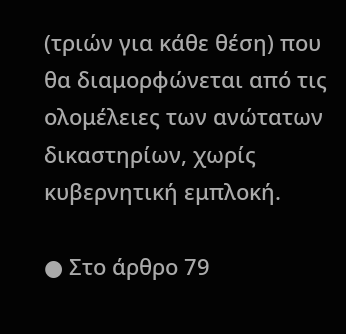(τριών για κάθε θέση) που θα διαμορφώνεται από τις ολομέλειες των ανώτατων δικαστηρίων, χωρίς κυβερνητική εμπλοκή.

● Στο άρθρο 79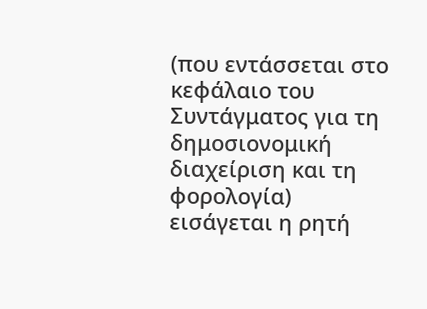(που εντάσσεται στο κεφάλαιο του Συντάγματος για τη δημοσιονομική διαχείριση και τη φορολογία) εισάγεται η ρητή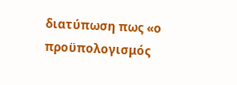διατύπωση πως «ο προϋπολογισμός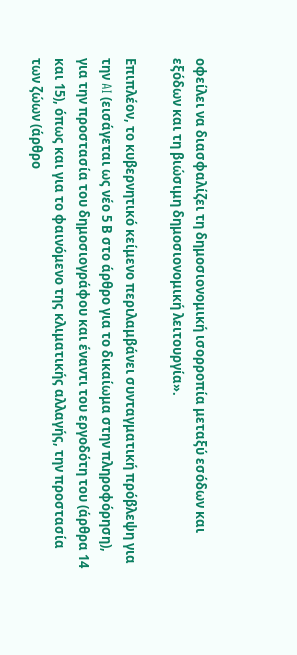οφείλει να διασφαλίζει τη δημοσιονομική ισορροπία μεταξύ εσόδων και εξόδων και τη βιώσιμη δημοσιονομική λειτουργία».

Επιπλέον, το κυβερνητικό κείμενο περιλαμβάνει συνταγματική πρόβλεψη για την AI (εισάγεται ως νέο 5 Β στο άρθρο για το δικαίωμα στην πληροφόρηση), για την προστασία του δημοσιογράφου και έναντι του εργοδότη του (άρθρα 14 και 15), όπως και για το φαινόμενο της κλιματικής αλλαγής, την προστασία των ζώων (άρθρο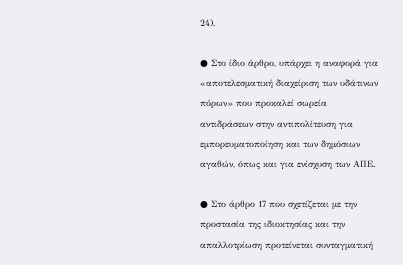24).

● Στο ίδιο άρθρο, υπάρχει η αναφορά για «αποτελεσματική διαχείριση των υδάτινων πόρων» που προκαλεί σωρεία αντιδράσεων στην αντιπολίτευση για εμπορευματοποίηση και των δημόσιων αγαθών, όπως και για ενίσχυση των ΑΠΕ.

● Στο άρθρο 17 που σχετίζεται με την προστασία της ιδιοκτησίας και την απαλλοτρίωση προτείνεται συνταγματική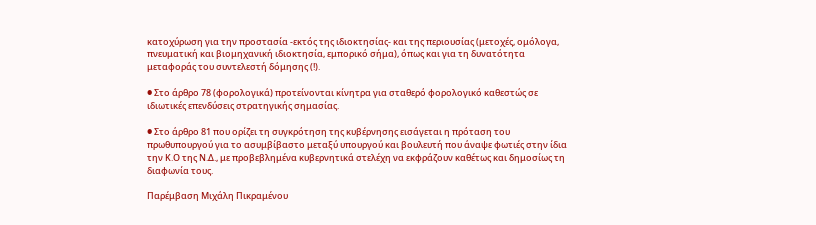κατοχύρωση για την προστασία -εκτός της ιδιοκτησίας- και της περιουσίας (μετοχές, ομόλογα, πνευματική και βιομηχανική ιδιοκτησία, εμπορικό σήμα), όπως και για τη δυνατότητα μεταφοράς του συντελεστή δόμησης (!).

● Στο άρθρο 78 (φορολογικά) προτείνονται κίνητρα για σταθερό φορολογικό καθεστώς σε ιδιωτικές επενδύσεις στρατηγικής σημασίας.

● Στο άρθρο 81 που ορίζει τη συγκρότηση της κυβέρνησης εισάγεται η πρόταση του πρωθυπουργού για το ασυμβίβαστο μεταξύ υπουργού και βουλευτή που άναψε φωτιές στην ίδια την Κ.Ο της Ν.Δ., με προβεβλημένα κυβερνητικά στελέχη να εκφράζουν καθέτως και δημοσίως τη διαφωνία τους.

Παρέμβαση Μιχάλη Πικραμένου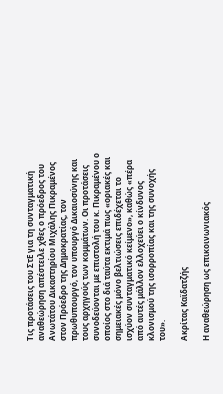Τις προτάσεις του ΣτΕ για τη συνταγματική αναθεώρηση απέστειλε χθες ο πρόεδρος του Ανωτάτου Δικαστηρίου Μιχάλης Πικραμένος στον Πρόεδρο της Δημοκρατίας, τον πρωθυπουργό, τον υπουργό Δικαιοσύνης και τους αρχηγούς των κομμάτων. Οι προτάσεις συνοδεύονται με επιστολή του κ. Πικραμένου ο οποίος στο διά ταύτα εκτιμά πως «οριακές και σημειακές μόνο βελτιώσεις επιδέχεται το ισχύον συνταγματικό κείμενο», καθώς «πέρα από αυτές μάλλον ελλοχεύει ο κίνδυνος κλονισμού της ισορροπίας και της συνοχής του».

Ακρίτας Καϊδατζής

Η αναθεώρηση ως επικοινωνιακός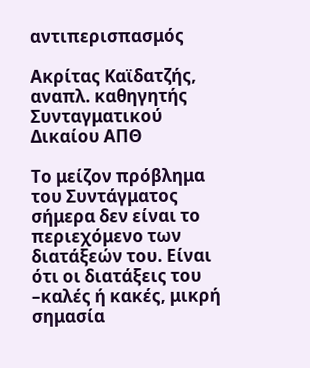αντιπερισπασμός

Ακρίτας Καϊδατζής, αναπλ. καθηγητής Συνταγματικού Δικαίου ΑΠΘ

Το μείζον πρόβλημα του Συντάγματος σήμερα δεν είναι το περιεχόμενο των διατάξεών του. Είναι ότι οι διατάξεις του –καλές ή κακές, μικρή σημασία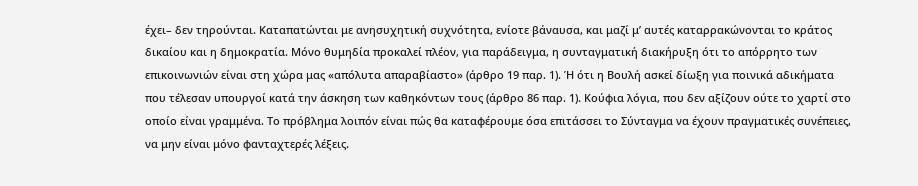έχει– δεν τηρούνται. Καταπατώνται με ανησυχητική συχνότητα, ενίοτε βάναυσα, και μαζί μ’ αυτές καταρρακώνονται το κράτος δικαίου και η δημοκρατία. Μόνο θυμηδία προκαλεί πλέον, για παράδειγμα, η συνταγματική διακήρυξη ότι το απόρρητο των επικοινωνιών είναι στη χώρα μας «απόλυτα απαραβίαστο» (άρθρο 19 παρ. 1). Ή ότι η Βουλή ασκεί δίωξη για ποινικά αδικήματα που τέλεσαν υπουργοί κατά την άσκηση των καθηκόντων τους (άρθρο 86 παρ. 1). Κούφια λόγια, που δεν αξίζουν ούτε το χαρτί στο οποίο είναι γραμμένα. Το πρόβλημα λοιπόν είναι πώς θα καταφέρουμε όσα επιτάσσει το Σύνταγμα να έχουν πραγματικές συνέπειες, να μην είναι μόνο φανταχτερές λέξεις.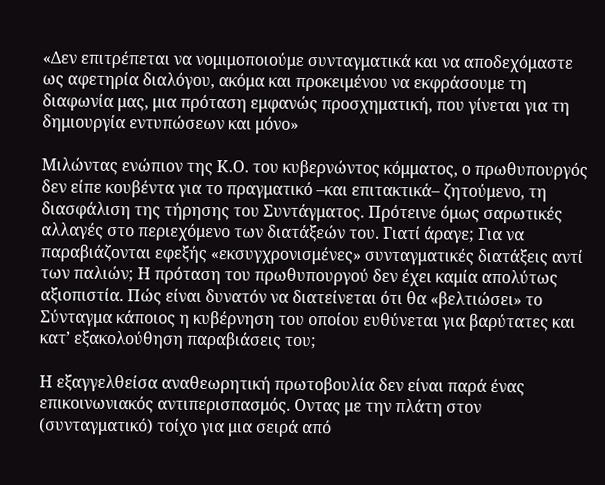«Δεν επιτρέπεται να νομιμοποιούμε συνταγματικά και να αποδεχόμαστε ως αφετηρία διαλόγου, ακόμα και προκειμένου να εκφράσουμε τη διαφωνία μας, μια πρόταση εμφανώς προσχηματική, που γίνεται για τη δημιουργία εντυπώσεων και μόνο»

Μιλώντας ενώπιον της Κ.Ο. του κυβερνώντος κόμματος, ο πρωθυπουργός δεν είπε κουβέντα για το πραγματικό –και επιτακτικά– ζητούμενο, τη διασφάλιση της τήρησης του Συντάγματος. Πρότεινε όμως σαρωτικές αλλαγές στο περιεχόμενο των διατάξεών του. Γιατί άραγε; Για να παραβιάζονται εφεξής «εκσυγχρονισμένες» συνταγματικές διατάξεις αντί των παλιών; Η πρόταση του πρωθυπουργού δεν έχει καμία απολύτως αξιοπιστία. Πώς είναι δυνατόν να διατείνεται ότι θα «βελτιώσει» το Σύνταγμα κάποιος η κυβέρνηση του οποίου ευθύνεται για βαρύτατες και κατ’ εξακολούθηση παραβιάσεις του;

Η εξαγγελθείσα αναθεωρητική πρωτοβουλία δεν είναι παρά ένας επικοινωνιακός αντιπερισπασμός. Οντας με την πλάτη στον (συνταγματικό) τοίχο για μια σειρά από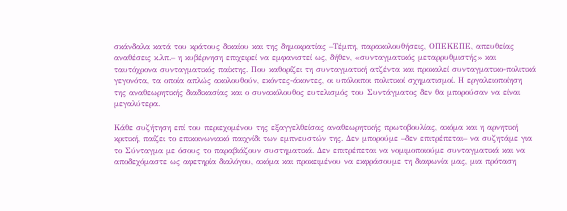σκάνδαλα κατά του κράτους δικαίου και της δημοκρατίας –Τέμπη, παρακολουθήσεις, ΟΠΕΚΕΠΕ, απευθείας αναθέσεις κ.λπ.– η κυβέρνηση επιχειρεί να εμφανιστεί ως, δήθεν, «συνταγματικός μεταρρυθμιστής» και ταυτόχρονα συνταγματικός παίκτης. Που καθορίζει τη συνταγματική ατζέντα και προκαλεί συνταγματικο-πολιτικά γεγονότα, τα οποία απλώς ακολουθούν, εκόντες-άκοντες, οι υπόλοιποι πολιτικοί σχηματισμοί. Η εργαλειοποίηση της αναθεωρητικής διαδικασίας και ο συνακόλουθος ευτελισμός του Συντάγματος δεν θα μπορούσαν να είναι μεγαλύτερα.

Κάθε συζήτηση επί του περιεχομένου της εξαγγελθείσας αναθεωρητικής πρωτοβουλίας, ακόμα και η αρνητική κριτική, παίζει το επικοινωνιακό παιχνίδι των εμπνευστών της. Δεν μπορούμε –δεν επιτρέπεται– να συζητάμε για το Σύνταγμα με όσους το παραβιάζουν συστηματικά. Δεν επιτρέπεται να νομιμοποιούμε συνταγματικά και να αποδεχόμαστε ως αφετηρία διαλόγου, ακόμα και προκειμένου να εκφράσουμε τη διαφωνία μας, μια πρόταση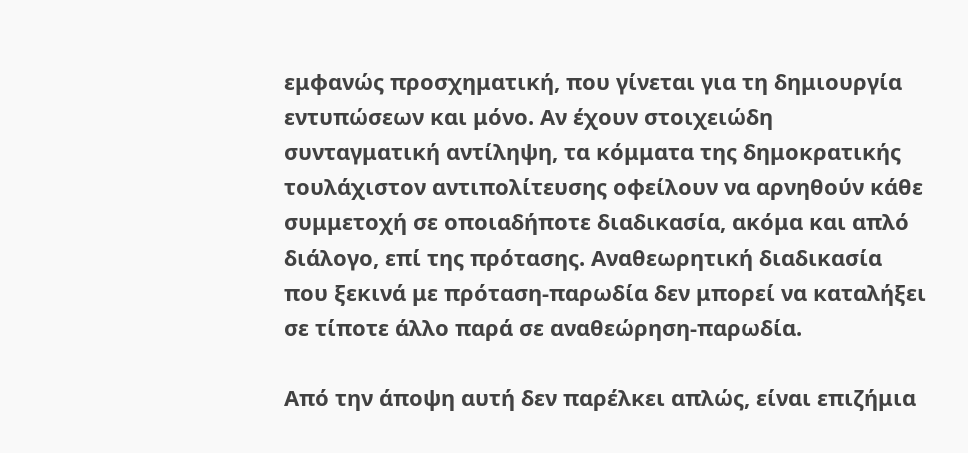εμφανώς προσχηματική, που γίνεται για τη δημιουργία εντυπώσεων και μόνο. Αν έχουν στοιχειώδη συνταγματική αντίληψη, τα κόμματα της δημοκρατικής τουλάχιστον αντιπολίτευσης οφείλουν να αρνηθούν κάθε συμμετοχή σε οποιαδήποτε διαδικασία, ακόμα και απλό διάλογο, επί της πρότασης. Αναθεωρητική διαδικασία που ξεκινά με πρόταση-παρωδία δεν μπορεί να καταλήξει σε τίποτε άλλο παρά σε αναθεώρηση-παρωδία.

Από την άποψη αυτή δεν παρέλκει απλώς, είναι επιζήμια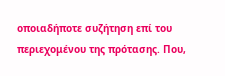οποιαδήποτε συζήτηση επί του περιεχομένου της πρότασης. Που,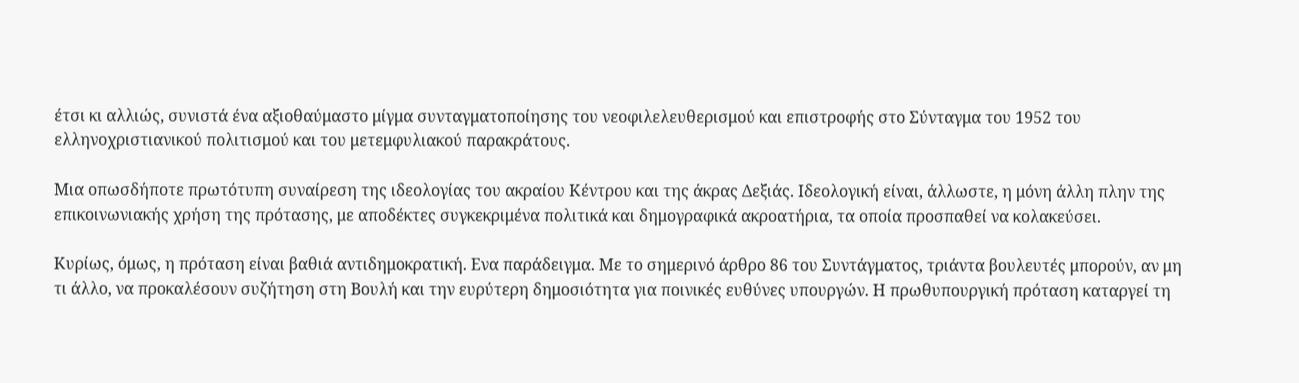έτσι κι αλλιώς, συνιστά ένα αξιοθαύμαστο μίγμα συνταγματοποίησης του νεοφιλελευθερισμού και επιστροφής στο Σύνταγμα του 1952 του ελληνοχριστιανικού πολιτισμού και του μετεμφυλιακού παρακράτους.

Μια οπωσδήποτε πρωτότυπη συναίρεση της ιδεολογίας του ακραίου Κέντρου και της άκρας Δεξιάς. Ιδεολογική είναι, άλλωστε, η μόνη άλλη πλην της επικοινωνιακής χρήση της πρότασης, με αποδέκτες συγκεκριμένα πολιτικά και δημογραφικά ακροατήρια, τα οποία προσπαθεί να κολακεύσει.

Κυρίως, όμως, η πρόταση είναι βαθιά αντιδημοκρατική. Ενα παράδειγμα. Με το σημερινό άρθρο 86 του Συντάγματος, τριάντα βουλευτές μπορούν, αν μη τι άλλο, να προκαλέσουν συζήτηση στη Βουλή και την ευρύτερη δημοσιότητα για ποινικές ευθύνες υπουργών. Η πρωθυπουργική πρόταση καταργεί τη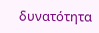δυνατότητα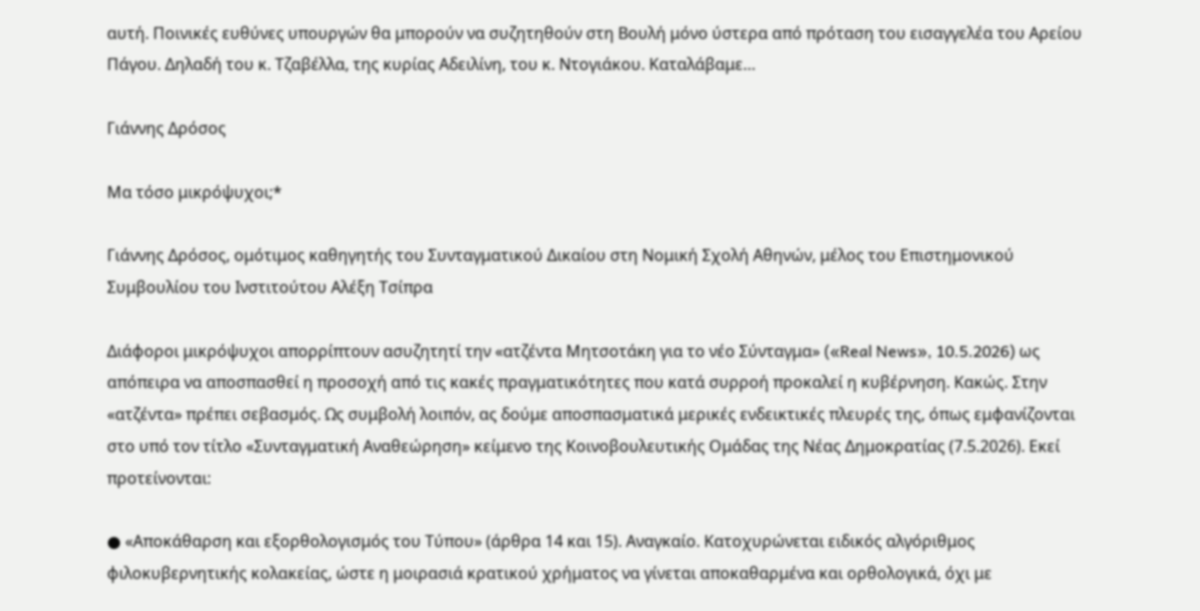αυτή. Ποινικές ευθύνες υπουργών θα μπορούν να συζητηθούν στη Βουλή μόνο ύστερα από πρόταση του εισαγγελέα του Αρείου Πάγου. Δηλαδή του κ. Τζαβέλλα, της κυρίας Αδειλίνη, του κ. Ντογιάκου. Καταλάβαμε…

Γιάννης Δρόσος

Μα τόσο μικρόψυχοι;*

Γιάννης Δρόσος, ομότιμος καθηγητής του Συνταγματικού Δικαίου στη Νομική Σχολή Αθηνών, μέλος του Επιστημονικού Συμβουλίου του Ινστιτούτου Αλέξη Τσίπρα

Διάφοροι μικρόψυχοι απορρίπτουν ασυζητητί την «ατζέντα Μητσοτάκη για το νέο Σύνταγμα» («Real News», 10.5.2026) ως απόπειρα να αποσπασθεί η προσοχή από τις κακές πραγματικότητες που κατά συρροή προκαλεί η κυβέρνηση. Κακώς. Στην «ατζέντα» πρέπει σεβασμός. Ως συμβολή λοιπόν, ας δούμε αποσπασματικά μερικές ενδεικτικές πλευρές της, όπως εμφανίζονται στο υπό τον τίτλο «Συνταγματική Αναθεώρηση» κείμενο της Κοινοβουλευτικής Ομάδας της Νέας Δημοκρατίας (7.5.2026). Εκεί προτείνονται:

● «Αποκάθαρση και εξορθολογισμός του Τύπου» (άρθρα 14 και 15). Αναγκαίο. Κατοχυρώνεται ειδικός αλγόριθμος φιλοκυβερνητικής κολακείας, ώστε η μοιρασιά κρατικού χρήματος να γίνεται αποκαθαρμένα και ορθολογικά, όχι με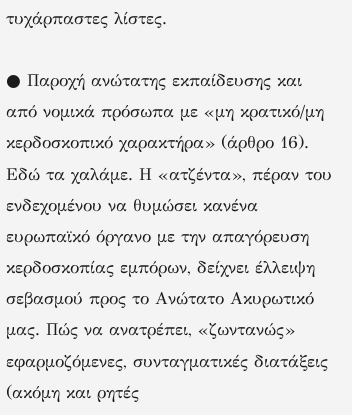τυχάρπαστες λίστες.

● Παροχή ανώτατης εκπαίδευσης και από νομικά πρόσωπα με «μη κρατικό/μη κερδοσκοπικό χαρακτήρα» (άρθρο 16). Εδώ τα χαλάμε. Η «ατζέντα», πέραν του ενδεχομένου να θυμώσει κανένα ευρωπαϊκό όργανο με την απαγόρευση κερδοσκοπίας εμπόρων, δείχνει έλλειψη σεβασμού προς το Ανώτατο Ακυρωτικό μας. Πώς να ανατρέπει, «ζωντανώς» εφαρμοζόμενες, συνταγματικές διατάξεις (ακόμη και ρητές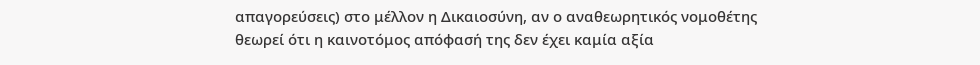απαγορεύσεις) στο μέλλον η Δικαιοσύνη, αν ο αναθεωρητικός νομοθέτης θεωρεί ότι η καινοτόμος απόφασή της δεν έχει καμία αξία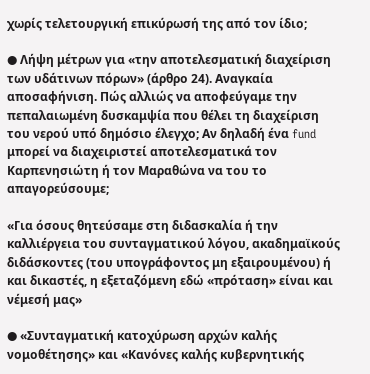χωρίς τελετουργική επικύρωσή της από τον ίδιο;

● Λήψη μέτρων για «την αποτελεσματική διαχείριση των υδάτινων πόρων» (άρθρο 24). Αναγκαία αποσαφήνιση. Πώς αλλιώς να αποφεύγαμε την πεπαλαιωμένη δυσκαμψία που θέλει τη διαχείριση του νερού υπό δημόσιο έλεγχο; Αν δηλαδή ένα fund μπορεί να διαχειριστεί αποτελεσματικά τον Καρπενησιώτη ή τον Μαραθώνα να του το απαγορεύσουμε;

«Για όσους θητεύσαμε στη διδασκαλία ή την καλλιέργεια του συνταγματικού λόγου, ακαδημαϊκούς διδάσκοντες (του υπογράφοντος μη εξαιρουμένου) ή και δικαστές, η εξεταζόμενη εδώ «πρόταση» είναι και νέμεσή μας»

● «Συνταγματική κατοχύρωση αρχών καλής νομοθέτησης» και «Κανόνες καλής κυβερνητικής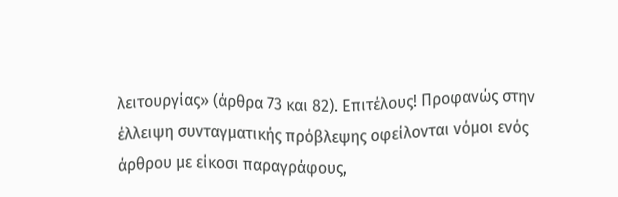λειτουργίας» (άρθρα 73 και 82). Επιτέλους! Προφανώς στην έλλειψη συνταγματικής πρόβλεψης οφείλονται νόμοι ενός άρθρου με είκοσι παραγράφους,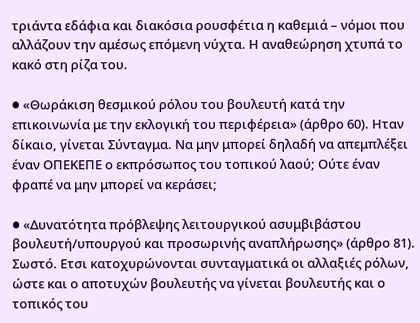τριάντα εδάφια και διακόσια ρουσφέτια η καθεμιά – νόμοι που αλλάζουν την αμέσως επόμενη νύχτα. Η αναθεώρηση χτυπά το κακό στη ρίζα του.

● «Θωράκιση θεσμικού ρόλου του βουλευτή κατά την επικοινωνία με την εκλογική του περιφέρεια» (άρθρο 60). Ηταν δίκαιο, γίνεται Σύνταγμα. Να μην μπορεί δηλαδή να απεμπλέξει έναν ΟΠΕΚΕΠΕ ο εκπρόσωπος του τοπικού λαού; Ούτε έναν φραπέ να μην μπορεί να κεράσει;

● «Δυνατότητα πρόβλεψης λειτουργικού ασυμβιβάστου βουλευτή/υπουργού και προσωρινής αναπλήρωσης» (άρθρο 81). Σωστό. Ετσι κατοχυρώνονται συνταγματικά οι αλλαξιές ρόλων, ώστε και ο αποτυχών βουλευτής να γίνεται βουλευτής και ο τοπικός του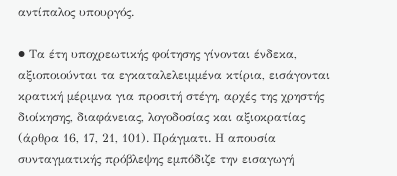αντίπαλος υπουργός.

● Τα έτη υποχρεωτικής φοίτησης γίνονται ένδεκα, αξιοποιούνται τα εγκαταλελειμμένα κτίρια, εισάγονται κρατική μέριμνα για προσιτή στέγη, αρχές της χρηστής διοίκησης, διαφάνειας, λογοδοσίας και αξιοκρατίας (άρθρα 16, 17, 21, 101). Πράγματι. Η απουσία συνταγματικής πρόβλεψης εμπόδιζε την εισαγωγή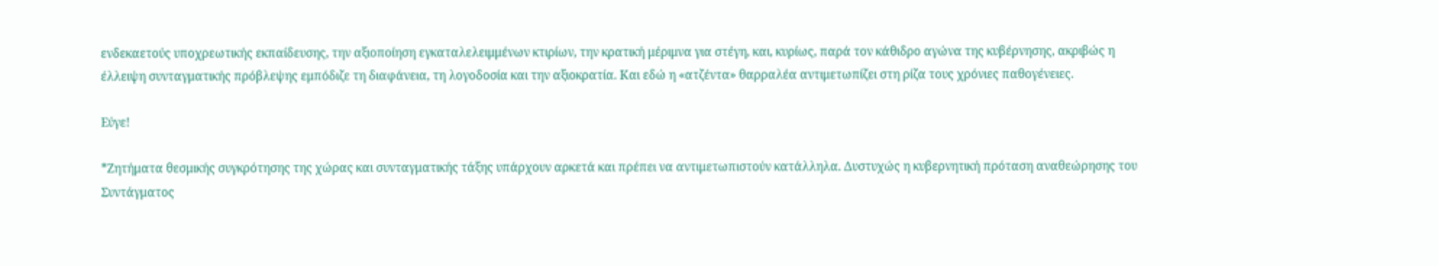ενδεκαετούς υποχρεωτικής εκπαίδευσης, την αξιοποίηση εγκαταλελειμμένων κτιρίων, την κρατική μέριμνα για στέγη, και, κυρίως, παρά τον κάθιδρο αγώνα της κυβέρνησης, ακριβώς η έλλειψη συνταγματικής πρόβλεψης εμπόδιζε τη διαφάνεια, τη λογοδοσία και την αξιοκρατία. Και εδώ η «ατζέντα» θαρραλέα αντιμετωπίζει στη ρίζα τους χρόνιες παθογένειες.

Εύγε!

*Ζητήματα θεσμικής συγκρότησης της χώρας και συνταγματικής τάξης υπάρχουν αρκετά και πρέπει να αντιμετωπιστούν κατάλληλα. Δυστυχώς η κυβερνητική πρόταση αναθεώρησης του Συντάγματος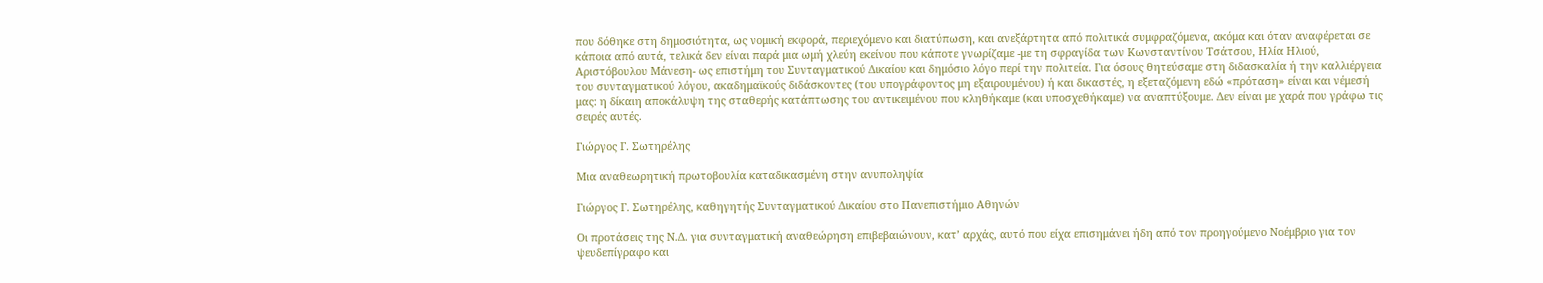που δόθηκε στη δημοσιότητα, ως νομική εκφορά, περιεχόμενο και διατύπωση, και ανεξάρτητα από πολιτικά συμφραζόμενα, ακόμα και όταν αναφέρεται σε κάποια από αυτά, τελικά δεν είναι παρά μια ωμή χλεύη εκείνου που κάποτε γνωρίζαμε -με τη σφραγίδα των Κωνσταντίνου Τσάτσου, Ηλία Ηλιού, Αριστόβουλου Μάνεση- ως επιστήμη του Συνταγματικού Δικαίου και δημόσιο λόγο περί την πολιτεία. Για όσους θητεύσαμε στη διδασκαλία ή την καλλιέργεια του συνταγματικού λόγου, ακαδημαϊκούς διδάσκοντες (του υπογράφοντος μη εξαιρουμένου) ή και δικαστές, η εξεταζόμενη εδώ «πρόταση» είναι και νέμεσή μας: η δίκαιη αποκάλυψη της σταθερής κατάπτωσης του αντικειμένου που κληθήκαμε (και υποσχεθήκαμε) να αναπτύξουμε. Δεν είναι με χαρά που γράφω τις σειρές αυτές.

Γιώργος Γ. Σωτηρέλης

Μια αναθεωρητική πρωτοβουλία καταδικασμένη στην ανυποληψία

Γιώργος Γ. Σωτηρέλης, καθηγητής Συνταγματικού Δικαίου στο Πανεπιστήμιο Αθηνών

Οι προτάσεις της Ν.Δ. για συνταγματική αναθεώρηση επιβεβαιώνουν, κατ’ αρχάς, αυτό που είχα επισημάνει ήδη από τον προηγούμενο Νοέμβριο για τον ψευδεπίγραφο και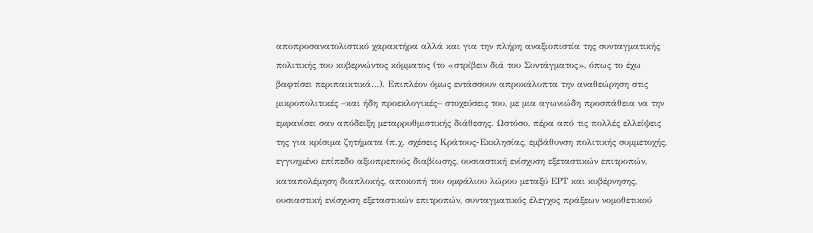αποπροσανατολιστικό χαρακτήρα αλλά και για την πλήρη αναξιοπιστία της συνταγματικής πολιτικής του κυβερνώντος κόμματος (το «στρίβειν διά του Συντάγματος», όπως το έχω βαφτίσει περιπαικτικά…). Επιπλέον όμως εντάσσουν απροκάλυπτα την αναθεώρηση στις μικροπολιτικές –και ήδη προεκλογικές– στοχεύσεις του, με μια αγωνιώδη προσπάθεια να την εμφανίσει σαν απόδειξη μεταρρυθμιστικής διάθεσης. Ωστόσο, πέρα από τις πολλές ελλείψεις της για κρίσιμα ζητήματα (π.χ. σχέσεις Κράτους-Εκκλησίας, εμβάθυνση πολιτικής συμμετοχής, εγγυημένο επίπεδο αξιοπρεπούς διαβίωσης, ουσιαστική ενίσχυση εξεταστικών επιτροπών, καταπολέμηση διαπλοκής, αποκοπή του ομφάλιου λώρου μεταξύ ΕΡΤ και κυβέρνησης, ουσιαστική ενίσχυση εξεταστικών επιτροπών, συνταγματικός έλεγχος πράξεων νομοθετικού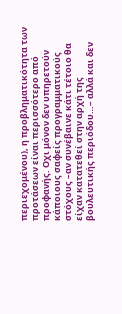περιεχομένου), η προβληματικότητα των προτάσεων είναι περισσότερο από προφανής. Οχι μόνον δεν υπηρετούν κάποιους σαφείς προγραμματικούς στόχους –αν συνέβαινε κάτι τέτοιο θα είχαν κατατεθεί στην αρχή της βουλευτικής περιόδου…– αλλά και δεν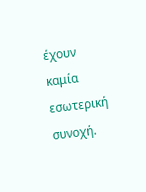έχουν καμία εσωτερική συνοχή.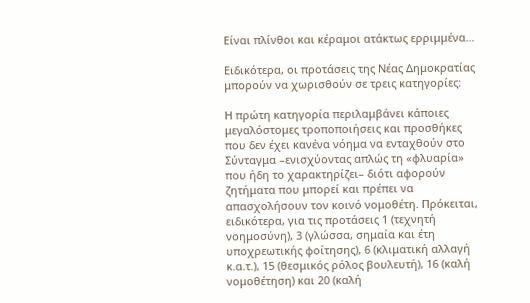Είναι πλίνθοι και κέραμοι ατάκτως ερριμμένα…

Ειδικότερα, οι προτάσεις της Νέας Δημοκρατίας μπορούν να χωρισθούν σε τρεις κατηγορίες:

Η πρώτη κατηγορία περιλαμβάνει κάποιες μεγαλόστομες τροποποιήσεις και προσθήκες που δεν έχει κανένα νόημα να ενταχθούν στο Σύνταγμα –ενισχύοντας απλώς τη «φλυαρία» που ήδη το χαρακτηρίζει– διότι αφορούν ζητήματα που μπορεί και πρέπει να απασχολήσουν τον κοινό νομοθέτη. Πρόκειται, ειδικότερα, για τις προτάσεις 1 (τεχνητή νοημοσύνη), 3 (γλώσσα, σημαία και έτη υποχρεωτικής φοίτησης), 6 (κλιματική αλλαγή κ.α.τ.), 15 (θεσμικός ρόλος βουλευτή), 16 (καλή νομοθέτηση) και 20 (καλή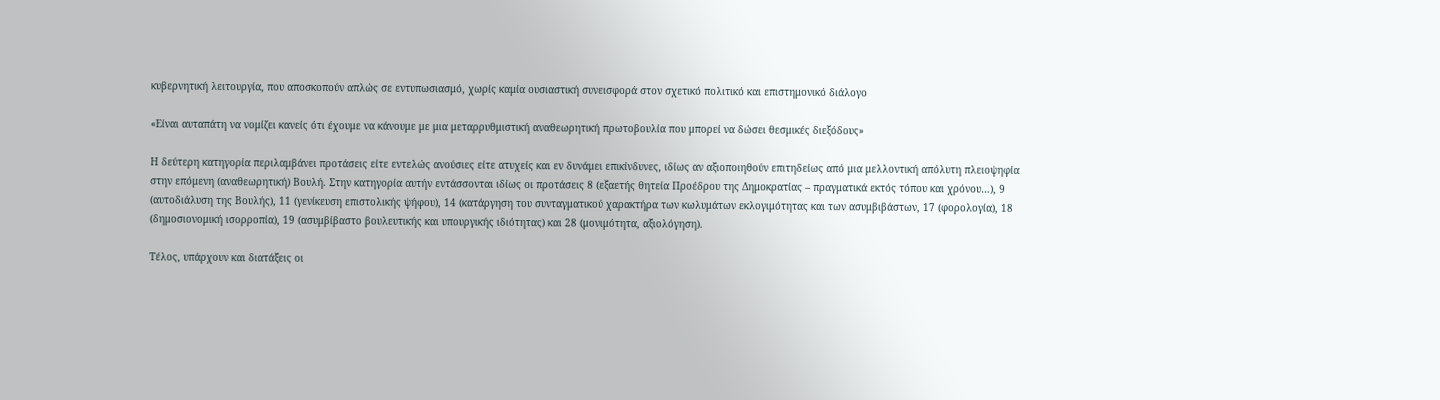κυβερνητική λειτουργία, που αποσκοπούν απλώς σε εντυπωσιασμό, χωρίς καμία ουσιαστική συνεισφορά στον σχετικό πολιτικό και επιστημονικό διάλογο

«Είναι αυταπάτη να νομίζει κανείς ότι έχουμε να κάνουμε με μια μεταρρυθμιστική αναθεωρητική πρωτοβουλία που μπορεί να δώσει θεσμικές διεξόδους»

Η δεύτερη κατηγορία περιλαμβάνει προτάσεις είτε εντελώς ανούσιες είτε ατυχείς και εν δυνάμει επικίνδυνες, ιδίως αν αξιοποιηθούν επιτηδείως από μια μελλοντική απόλυτη πλειοψηφία στην επόμενη (αναθεωρητική) Βουλή. Στην κατηγορία αυτήν εντάσσονται ιδίως οι προτάσεις 8 (εξαετής θητεία Προέδρου της Δημοκρατίας – πραγματικά εκτός τόπου και χρόνου…), 9 (αυτοδιάλυση της Βουλής), 11 (γενίκευση επιστολικής ψήφου), 14 (κατάργηση του συνταγματικού χαρακτήρα των κωλυμάτων εκλογιμότητας και των ασυμβιβάστων, 17 (φορολογία), 18 (δημοσιονομική ισορροπία), 19 (ασυμβίβαστο βουλευτικής και υπουργικής ιδιότητας) και 28 (μονιμότητα, αξιολόγηση).

Τέλος, υπάρχουν και διατάξεις οι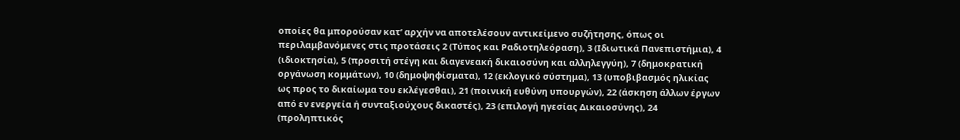οποίες θα μπορούσαν κατ’ αρχήν να αποτελέσουν αντικείμενο συζήτησης, όπως οι περιλαμβανόμενες στις προτάσεις 2 (Τύπος και Ραδιοτηλεόραση), 3 (Ιδιωτικά Πανεπιστήμια), 4 (ιδιοκτησία), 5 (προσιτή στέγη και διαγενεακή δικαιοσύνη και αλληλεγγύη), 7 (δημοκρατική οργάνωση κομμάτων), 10 (δημοψηφίσματα), 12 (εκλογικό σύστημα), 13 (υποβιβασμός ηλικίας ως προς το δικαίωμα του εκλέγεσθαι), 21 (ποινική ευθύνη υπουργών), 22 (άσκηση άλλων έργων από εν ενεργεία ή συνταξιούχους δικαστές), 23 (επιλογή ηγεσίας Δικαιοσύνης), 24 (προληπτικός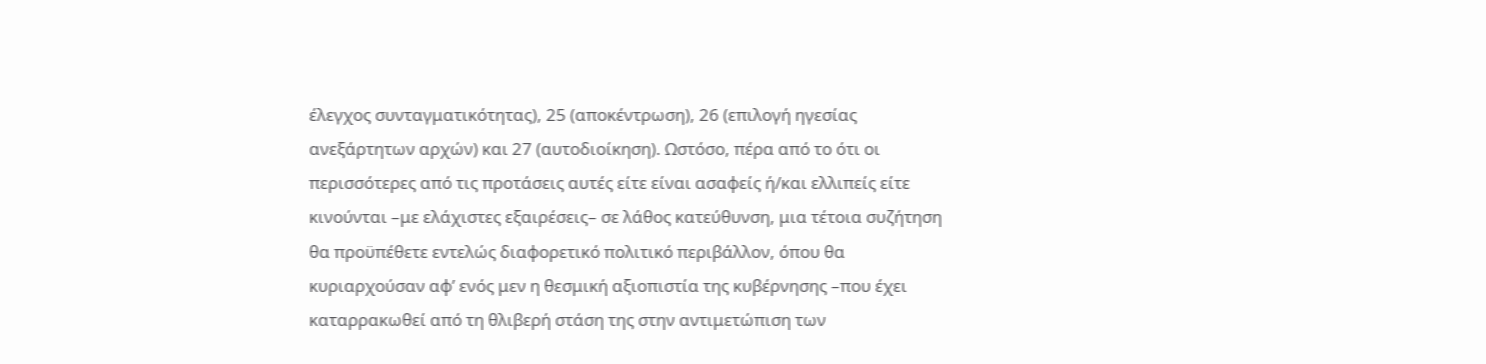έλεγχος συνταγματικότητας), 25 (αποκέντρωση), 26 (επιλογή ηγεσίας ανεξάρτητων αρχών) και 27 (αυτοδιοίκηση). Ωστόσο, πέρα από το ότι οι περισσότερες από τις προτάσεις αυτές είτε είναι ασαφείς ή/και ελλιπείς είτε κινούνται –με ελάχιστες εξαιρέσεις– σε λάθος κατεύθυνση, μια τέτοια συζήτηση θα προϋπέθετε εντελώς διαφορετικό πολιτικό περιβάλλον, όπου θα κυριαρχούσαν αφ’ ενός μεν η θεσμική αξιοπιστία της κυβέρνησης –που έχει καταρρακωθεί από τη θλιβερή στάση της στην αντιμετώπιση των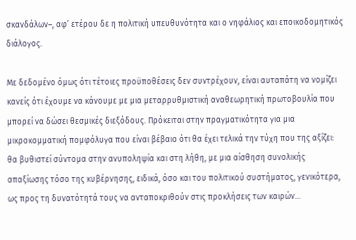σκανδάλων–, αφ’ ετέρου δε η πολιτική υπευθυνότητα και ο νηφάλιος και εποικοδομητικός διάλογος.

Με δεδομένο όμως ότι τέτοιες προϋποθέσεις δεν συντρέχουν, είναι αυταπάτη να νομίζει κανείς ότι έχουμε να κάνουμε με μια μεταρρυθμιστική αναθεωρητική πρωτοβουλία που μπορεί να δώσει θεσμικές διεξόδους. Πρόκειται στην πραγματικότητα για μια μικροκομματική πομφόλυγα που είναι βέβαιο ότι θα έχει τελικά την τύχη που της αξίζει: θα βυθιστεί σύντομα στην ανυποληψία και στη λήθη, με μια αίσθηση συνολικής απαξίωσης τόσο της κυβέρνησης, ειδικά, όσο και του πολιτικού συστήματος, γενικότερα, ως προς τη δυνατότητά τους να ανταποκριθούν στις προκλήσεις των καιρών…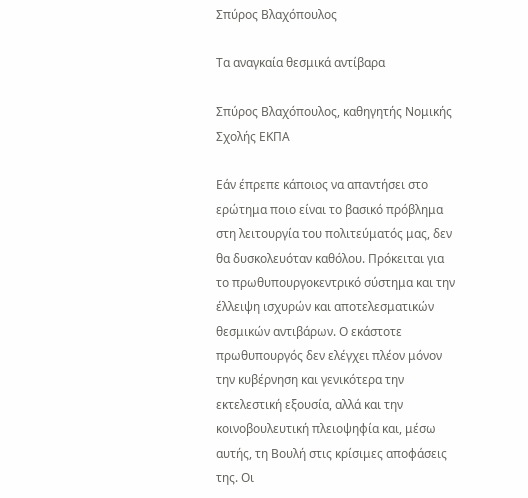Σπύρος Βλαχόπουλος

Τα αναγκαία θεσμικά αντίβαρα

Σπύρος Βλαχόπουλος, καθηγητής Νομικής Σχολής ΕΚΠΑ

Εάν έπρεπε κάποιος να απαντήσει στο ερώτημα ποιο είναι το βασικό πρόβλημα στη λειτουργία του πολιτεύματός μας, δεν θα δυσκολευόταν καθόλου. Πρόκειται για το πρωθυπουργοκεντρικό σύστημα και την έλλειψη ισχυρών και αποτελεσματικών θεσμικών αντιβάρων. Ο εκάστοτε πρωθυπουργός δεν ελέγχει πλέον μόνον την κυβέρνηση και γενικότερα την εκτελεστική εξουσία, αλλά και την κοινοβουλευτική πλειοψηφία και, μέσω αυτής, τη Βουλή στις κρίσιμες αποφάσεις της. Οι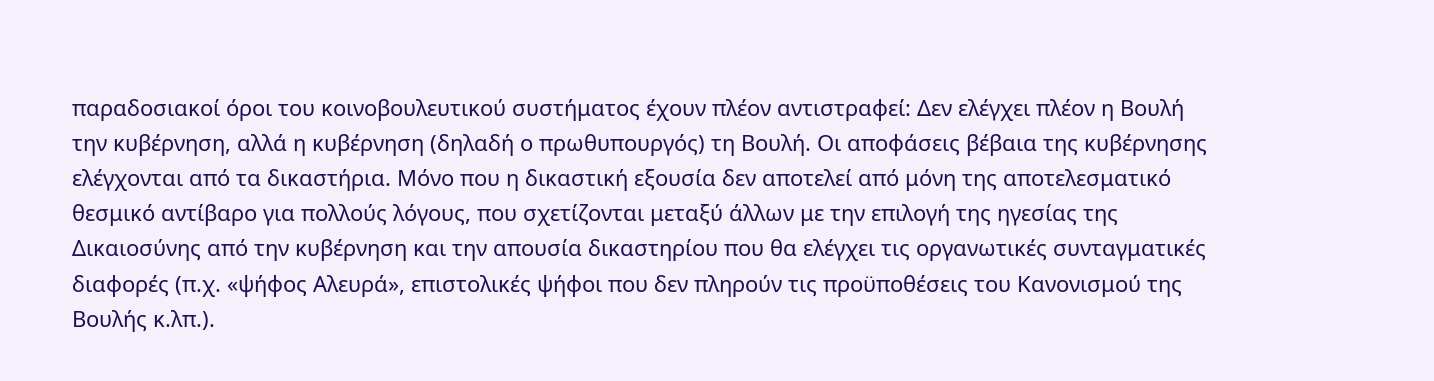παραδοσιακοί όροι του κοινοβουλευτικού συστήματος έχουν πλέον αντιστραφεί: Δεν ελέγχει πλέον η Βουλή την κυβέρνηση, αλλά η κυβέρνηση (δηλαδή ο πρωθυπουργός) τη Βουλή. Οι αποφάσεις βέβαια της κυβέρνησης ελέγχονται από τα δικαστήρια. Μόνο που η δικαστική εξουσία δεν αποτελεί από μόνη της αποτελεσματικό θεσμικό αντίβαρο για πολλούς λόγους, που σχετίζονται μεταξύ άλλων με την επιλογή της ηγεσίας της Δικαιοσύνης από την κυβέρνηση και την απουσία δικαστηρίου που θα ελέγχει τις οργανωτικές συνταγματικές διαφορές (π.χ. «ψήφος Αλευρά», επιστολικές ψήφοι που δεν πληρούν τις προϋποθέσεις του Κανονισμού της Βουλής κ.λπ.).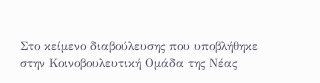Στο κείμενο διαβούλευσης που υποβλήθηκε στην Κοινοβουλευτική Ομάδα της Νέας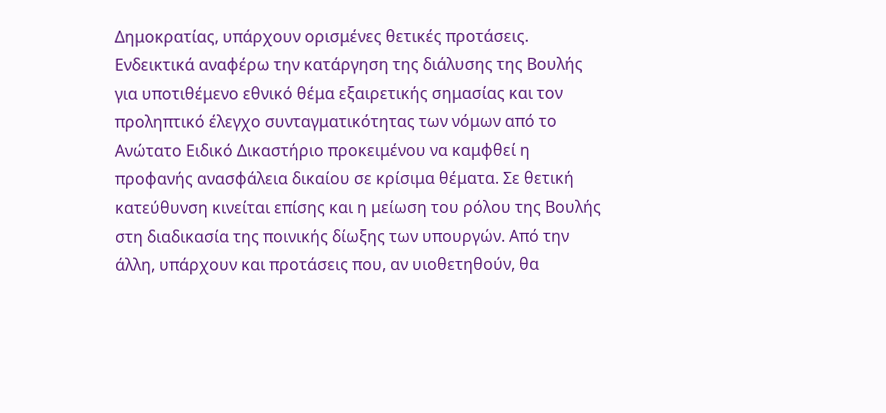Δημοκρατίας, υπάρχουν ορισμένες θετικές προτάσεις. Ενδεικτικά αναφέρω την κατάργηση της διάλυσης της Βουλής για υποτιθέμενο εθνικό θέμα εξαιρετικής σημασίας και τον προληπτικό έλεγχο συνταγματικότητας των νόμων από το Ανώτατο Ειδικό Δικαστήριο προκειμένου να καμφθεί η προφανής ανασφάλεια δικαίου σε κρίσιμα θέματα. Σε θετική κατεύθυνση κινείται επίσης και η μείωση του ρόλου της Βουλής στη διαδικασία της ποινικής δίωξης των υπουργών. Από την άλλη, υπάρχουν και προτάσεις που, αν υιοθετηθούν, θα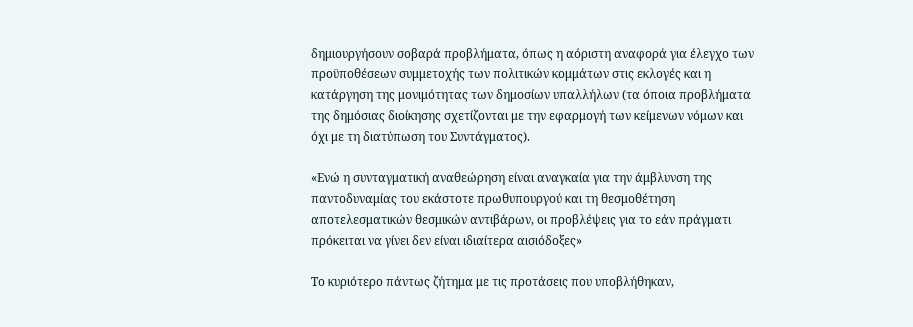δημιουργήσουν σοβαρά προβλήματα, όπως η αόριστη αναφορά για έλεγχο των προϋποθέσεων συμμετοχής των πολιτικών κομμάτων στις εκλογές και η κατάργηση της μονιμότητας των δημοσίων υπαλλήλων (τα όποια προβλήματα της δημόσιας διοίκησης σχετίζονται με την εφαρμογή των κείμενων νόμων και όχι με τη διατύπωση του Συντάγματος).

«Ενώ η συνταγματική αναθεώρηση είναι αναγκαία για την άμβλυνση της παντοδυναμίας του εκάστοτε πρωθυπουργού και τη θεσμοθέτηση αποτελεσματικών θεσμικών αντιβάρων, οι προβλέψεις για το εάν πράγματι πρόκειται να γίνει δεν είναι ιδιαίτερα αισιόδοξες»

Το κυριότερο πάντως ζήτημα με τις προτάσεις που υποβλήθηκαν,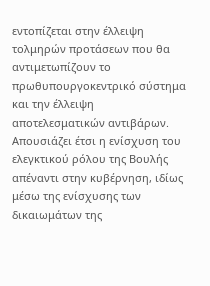εντοπίζεται στην έλλειψη τολμηρών προτάσεων που θα αντιμετωπίζουν το πρωθυπουργοκεντρικό σύστημα και την έλλειψη αποτελεσματικών αντιβάρων. Απουσιάζει έτσι η ενίσχυση του ελεγκτικού ρόλου της Βουλής απέναντι στην κυβέρνηση, ιδίως μέσω της ενίσχυσης των δικαιωμάτων της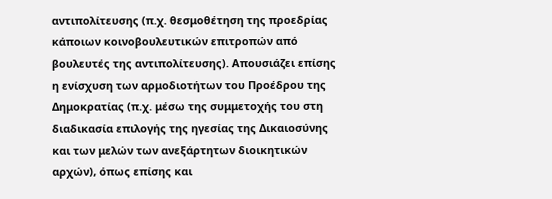αντιπολίτευσης (π.χ. θεσμοθέτηση της προεδρίας κάποιων κοινοβουλευτικών επιτροπών από βουλευτές της αντιπολίτευσης). Απουσιάζει επίσης η ενίσχυση των αρμοδιοτήτων του Προέδρου της Δημοκρατίας (π.χ. μέσω της συμμετοχής του στη διαδικασία επιλογής της ηγεσίας της Δικαιοσύνης και των μελών των ανεξάρτητων διοικητικών αρχών), όπως επίσης και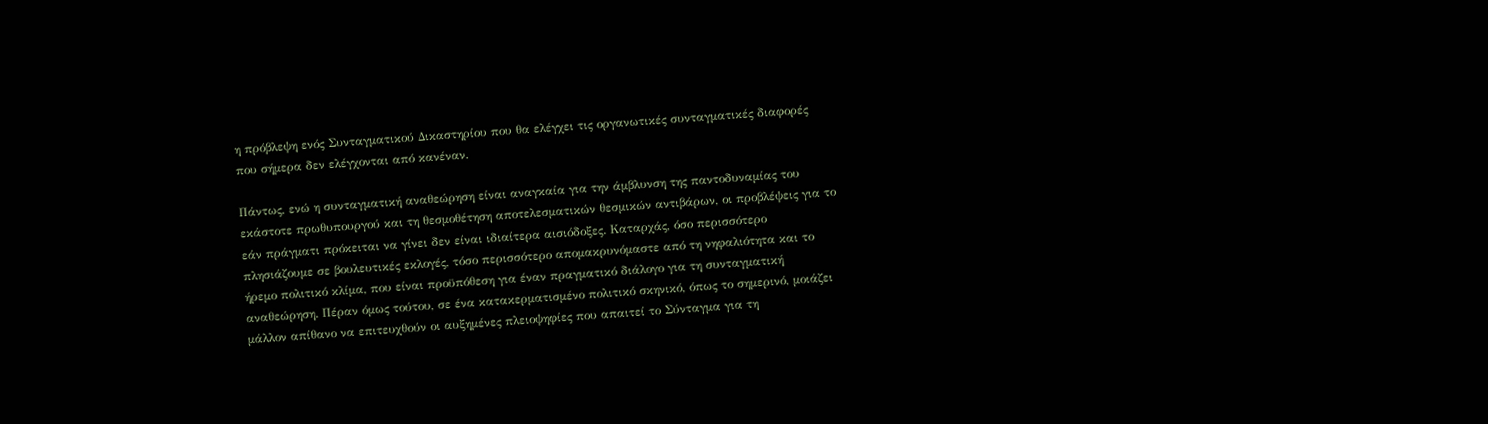η πρόβλεψη ενός Συνταγματικού Δικαστηρίου που θα ελέγχει τις οργανωτικές συνταγματικές διαφορές που σήμερα δεν ελέγχονται από κανέναν.

Πάντως, ενώ η συνταγματική αναθεώρηση είναι αναγκαία για την άμβλυνση της παντοδυναμίας του εκάστοτε πρωθυπουργού και τη θεσμοθέτηση αποτελεσματικών θεσμικών αντιβάρων, οι προβλέψεις για το εάν πράγματι πρόκειται να γίνει δεν είναι ιδιαίτερα αισιόδοξες. Καταρχάς, όσο περισσότερο πλησιάζουμε σε βουλευτικές εκλογές, τόσο περισσότερο απομακρυνόμαστε από τη νηφαλιότητα και το ήρεμο πολιτικό κλίμα, που είναι προϋπόθεση για έναν πραγματικό διάλογο για τη συνταγματική αναθεώρηση. Πέραν όμως τούτου, σε ένα κατακερματισμένο πολιτικό σκηνικό, όπως το σημερινό, μοιάζει μάλλον απίθανο να επιτευχθούν οι αυξημένες πλειοψηφίες που απαιτεί το Σύνταγμα για τη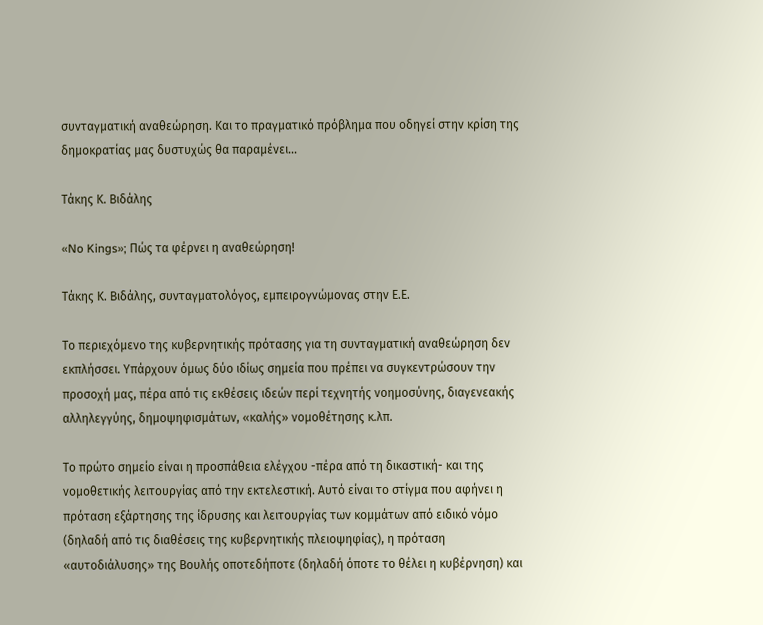συνταγματική αναθεώρηση. Και το πραγματικό πρόβλημα που οδηγεί στην κρίση της δημοκρατίας μας δυστυχώς θα παραμένει…

Τάκης Κ. Βιδάλης

«No Kings»; Πώς τα φέρνει η αναθεώρηση!

Τάκης Κ. Βιδάλης, συνταγματολόγος, εμπειρογνώμονας στην Ε.Ε.

Το περιεχόμενο της κυβερνητικής πρότασης για τη συνταγματική αναθεώρηση δεν εκπλήσσει. Υπάρχουν όμως δύο ιδίως σημεία που πρέπει να συγκεντρώσουν την προσοχή μας, πέρα από τις εκθέσεις ιδεών περί τεχνητής νοημοσύνης, διαγενεακής αλληλεγγύης, δημοψηφισμάτων, «καλής» νομοθέτησης κ.λπ.

Το πρώτο σημείο είναι η προσπάθεια ελέγχου -πέρα από τη δικαστική- και της νομοθετικής λειτουργίας από την εκτελεστική. Αυτό είναι το στίγμα που αφήνει η πρόταση εξάρτησης της ίδρυσης και λειτουργίας των κομμάτων από ειδικό νόμο (δηλαδή από τις διαθέσεις της κυβερνητικής πλειοψηφίας), η πρόταση «αυτοδιάλυσης» της Βουλής οποτεδήποτε (δηλαδή όποτε το θέλει η κυβέρνηση) και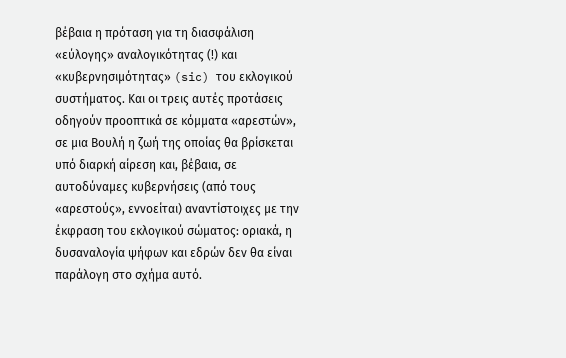βέβαια η πρόταση για τη διασφάλιση «εύλογης» αναλογικότητας (!) και «κυβερνησιμότητας» (sic) του εκλογικού συστήματος. Και οι τρεις αυτές προτάσεις οδηγούν προοπτικά σε κόμματα «αρεστών», σε μια Βουλή η ζωή της οποίας θα βρίσκεται υπό διαρκή αίρεση και, βέβαια, σε αυτοδύναμες κυβερνήσεις (από τους «αρεστούς», εννοείται) αναντίστοιχες με την έκφραση του εκλογικού σώματος: οριακά, η δυσαναλογία ψήφων και εδρών δεν θα είναι παράλογη στο σχήμα αυτό.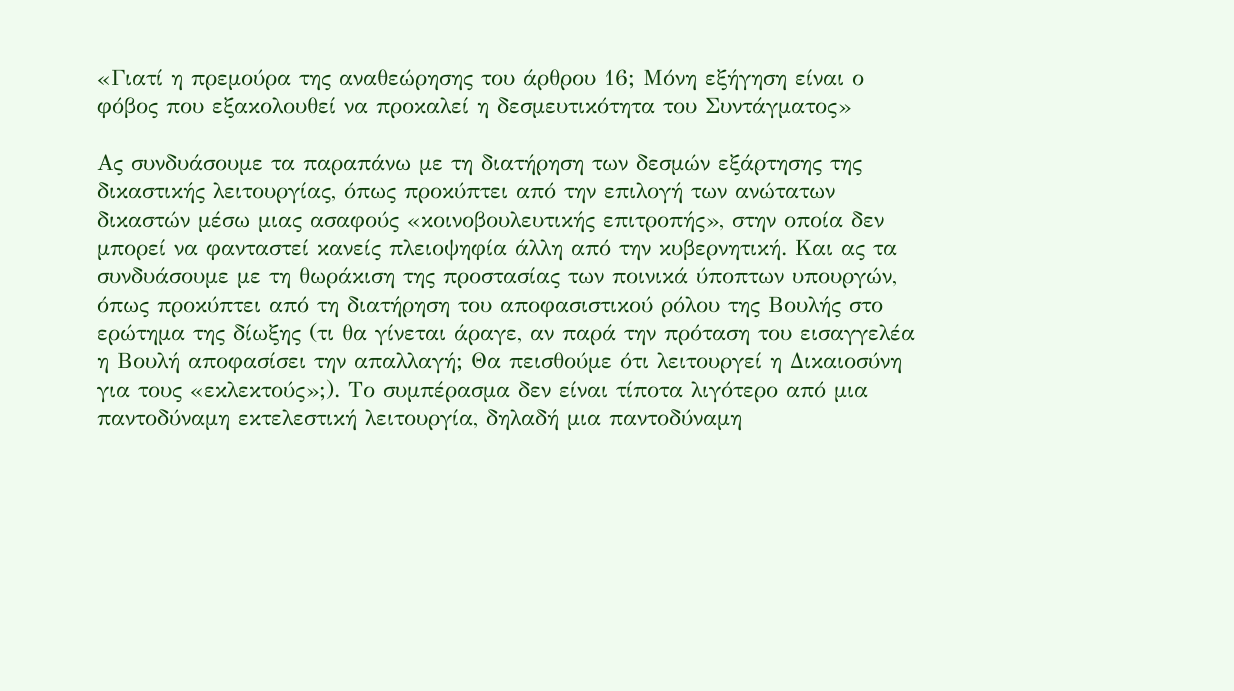«Γιατί η πρεμούρα της αναθεώρησης του άρθρου 16; Μόνη εξήγηση είναι ο φόβος που εξακολουθεί να προκαλεί η δεσμευτικότητα του Συντάγματος»

Ας συνδυάσουμε τα παραπάνω με τη διατήρηση των δεσμών εξάρτησης της δικαστικής λειτουργίας, όπως προκύπτει από την επιλογή των ανώτατων δικαστών μέσω μιας ασαφούς «κοινοβουλευτικής επιτροπής», στην οποία δεν μπορεί να φανταστεί κανείς πλειοψηφία άλλη από την κυβερνητική. Και ας τα συνδυάσουμε με τη θωράκιση της προστασίας των ποινικά ύποπτων υπουργών, όπως προκύπτει από τη διατήρηση του αποφασιστικού ρόλου της Βουλής στο ερώτημα της δίωξης (τι θα γίνεται άραγε, αν παρά την πρόταση του εισαγγελέα η Βουλή αποφασίσει την απαλλαγή; Θα πεισθούμε ότι λειτουργεί η Δικαιοσύνη για τους «εκλεκτούς»;). Το συμπέρασμα δεν είναι τίποτα λιγότερο από μια παντοδύναμη εκτελεστική λειτουργία, δηλαδή μια παντοδύναμη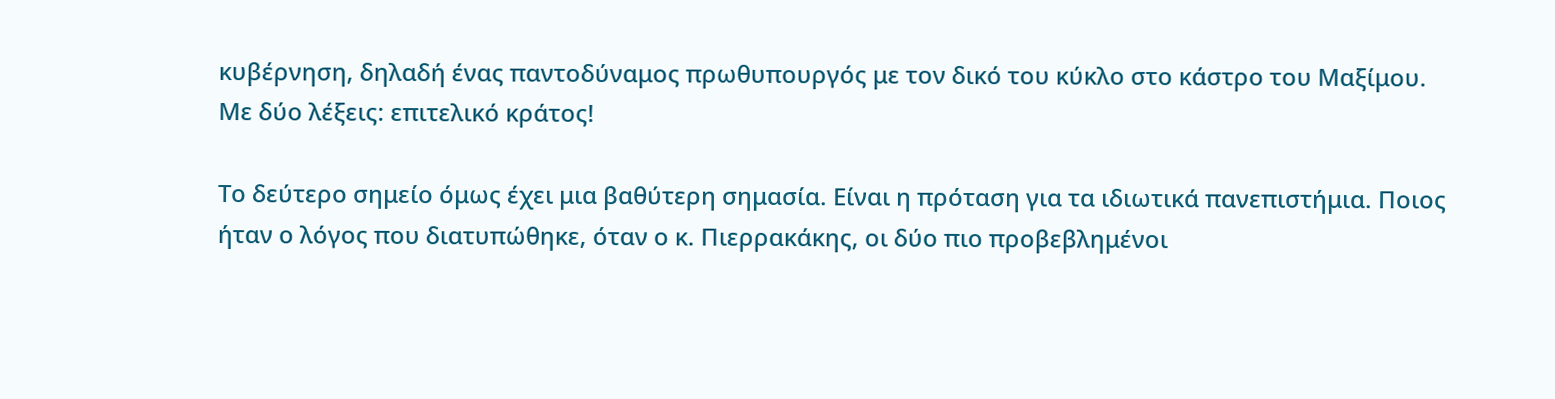κυβέρνηση, δηλαδή ένας παντοδύναμος πρωθυπουργός με τον δικό του κύκλο στο κάστρο του Μαξίμου. Με δύο λέξεις: επιτελικό κράτος!

Το δεύτερο σημείο όμως έχει μια βαθύτερη σημασία. Είναι η πρόταση για τα ιδιωτικά πανεπιστήμια. Ποιος ήταν ο λόγος που διατυπώθηκε, όταν ο κ. Πιερρακάκης, οι δύο πιο προβεβλημένοι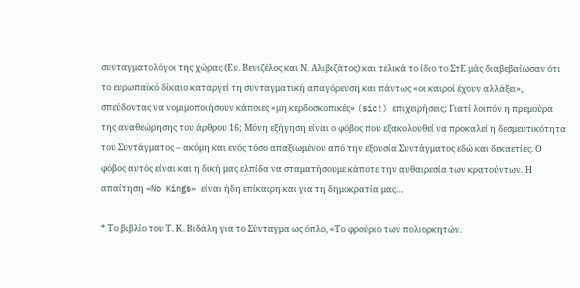συνταγματολόγοι της χώρας (Ευ. Βενιζέλος και Ν. Αλιβιζάτος) και τελικά το ίδιο το ΣτΕ μάς διαβεβαίωσαν ότι το ευρωπαϊκό δίκαιο καταργεί τη συνταγματική απαγόρευση και πάντως «οι καιροί έχουν αλλάξει», σπεύδοντας να νομιμοποιήσουν κάποιες «μη κερδοσκοπικές» (sic!) επιχειρήσεις; Γιατί λοιπόν η πρεμούρα της αναθεώρησης του άρθρου 16; Μόνη εξήγηση είναι ο φόβος που εξακολουθεί να προκαλεί η δεσμευτικότητα του Συντάγματος – ακόμη και ενός τόσο απαξιωμένου από την εξουσία Συντάγματος εδώ και δεκαετίες. Ο φόβος αυτός είναι και η δική μας ελπίδα να σταματήσουμε κάποτε την αυθαιρεσία των κρατούντων. Η απαίτηση «No Kings» είναι ήδη επίκαιρη και για τη δημοκρατία μας…

* Το βιβλίο του Τ. Κ. Βιδάλη για το Σύνταγμα ως όπλο, «Το φρούριο των πολιορκητών.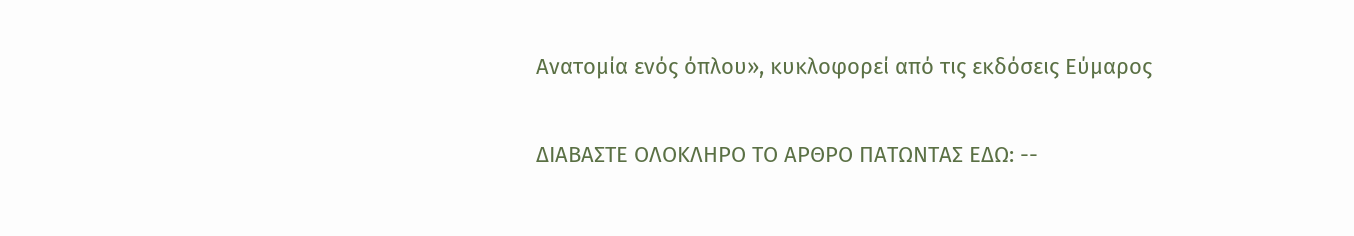Ανατομία ενός όπλου», κυκλοφορεί από τις εκδόσεις Εύμαρος


ΔΙΑΒΑΣΤΕ ΟΛΟΚΛΗΡΟ ΤΟ ΑΡΘΡΟ ΠΑΤΩΝΤΑΣ ΕΔΩ: --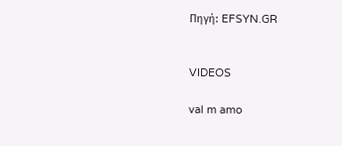Πηγή: EFSYN.GR


VIDEOS

val m amo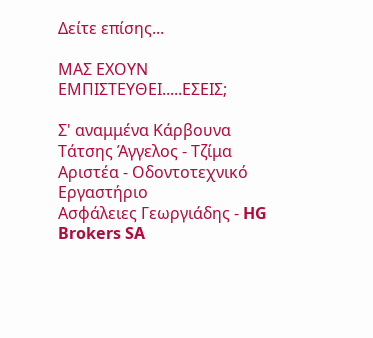Δείτε επίσης...

ΜΑΣ ΕΧΟΥΝ ΕΜΠΙΣΤΕΥΘΕΙ.....ΕΣΕΙΣ;

Σ' αναμμένα Κάρβουνα
Τάτσης Άγγελος - Τζίμα Αριστέα - Οδοντοτεχνικό Εργαστήριο
Ασφάλειες Γεωργιάδης - HG Brokers SA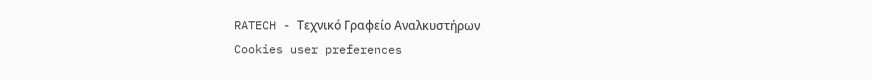RATECH - Τεχνικό Γραφείο Αναλκυστήρων
Cookies user preferences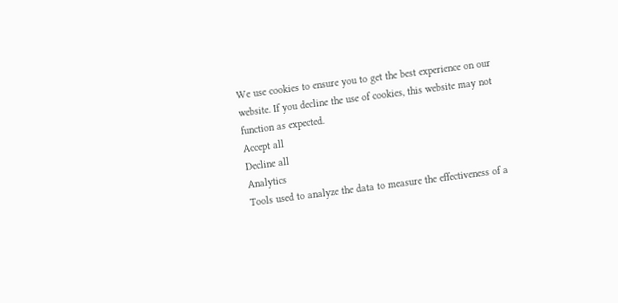We use cookies to ensure you to get the best experience on our website. If you decline the use of cookies, this website may not function as expected.
Accept all
Decline all
Analytics
Tools used to analyze the data to measure the effectiveness of a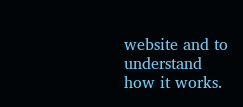website and to understand how it works.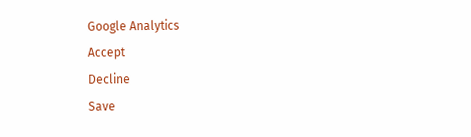Google Analytics
Accept
Decline
Save